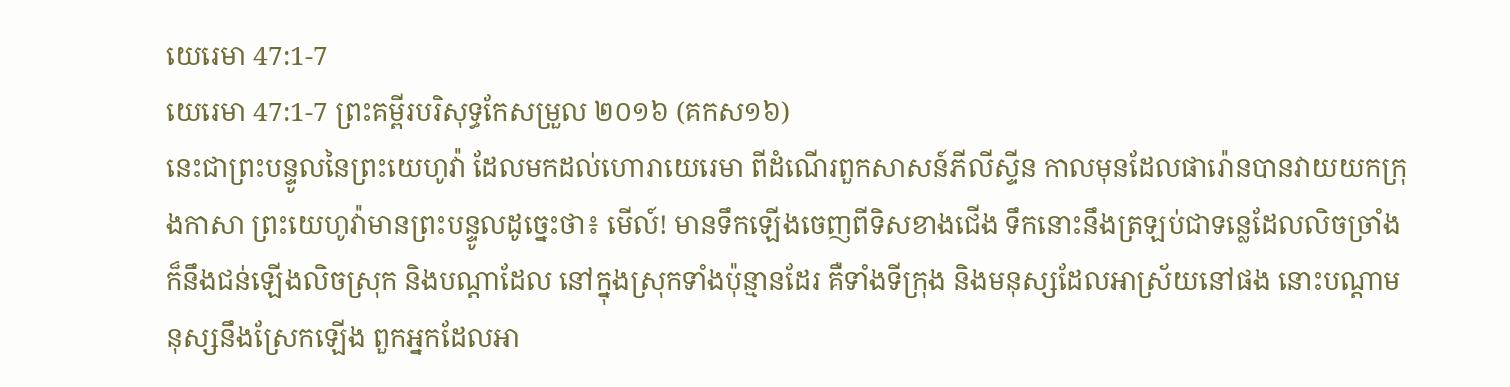យេរេមា 47:1-7
យេរេមា 47:1-7 ព្រះគម្ពីរបរិសុទ្ធកែសម្រួល ២០១៦ (គកស១៦)
នេះជាព្រះបន្ទូលនៃព្រះយេហូវ៉ា ដែលមកដល់ហោរាយេរេមា ពីដំណើរពួកសាសន៍ភីលីស្ទីន កាលមុនដែលផារ៉ោនបានវាយយកក្រុងកាសា ព្រះយេហូវ៉ាមានព្រះបន្ទូលដូច្នេះថា៖ មើល៍! មានទឹកឡើងចេញពីទិសខាងជើង ទឹកនោះនឹងត្រឡប់ជាទន្លេដែលលិចច្រាំង ក៏នឹងជន់ឡើងលិចស្រុក និងបណ្ដាដែល នៅក្នុងស្រុកទាំងប៉ុន្មានដែរ គឺទាំងទីក្រុង និងមនុស្សដែលអាស្រ័យនៅផង នោះបណ្ដាមនុស្សនឹងស្រែកឡើង ពួកអ្នកដែលអា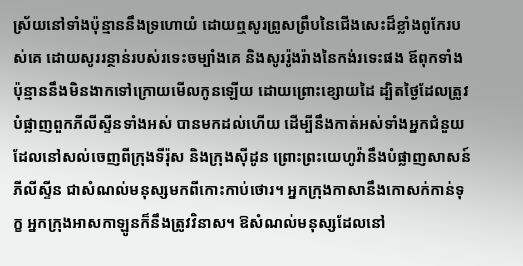ស្រ័យនៅទាំងប៉ុន្មាននឹងទ្រហោយំ ដោយឮសូរព្រូសព្រឹបនៃជើងសេះដ៏ខ្លាំងពូកែរបស់គេ ដោយសូររន្ថាន់របស់រទេះចម្បាំងគេ និងសូររ៉ូងរ៉ាងនៃកង់រទេះផង ឪពុកទាំងប៉ុន្មាននឹងមិនងាកទៅក្រោយមើលកូនឡើយ ដោយព្រោះខ្សោយដៃ ដ្បិតថ្ងៃដែលត្រូវបំផ្លាញពួកភីលីស្ទីនទាំងអស់ បានមកដល់ហើយ ដើម្បីនឹងកាត់អស់ទាំងអ្នកជំនួយ ដែលនៅសល់ចេញពីក្រុងទីរ៉ុស និងក្រុងស៊ីដូន ព្រោះព្រះយេហូវ៉ានឹងបំផ្លាញសាសន៍ភីលីស្ទីន ជាសំណល់មនុស្សមកពីកោះកាប់ថោរ។ អ្នកក្រុងកាសានឹងកោសក់កាន់ទុក្ខ អ្នកក្រុងអាសកាឡូនក៏នឹងត្រូវវិនាស។ ឱសំណល់មនុស្សដែលនៅ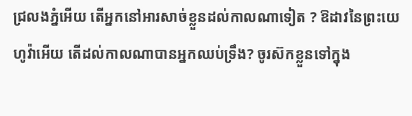ជ្រលងភ្នំអើយ តើអ្នកនៅអារសាច់ខ្លួនដល់កាលណាទៀត ? ឱដាវនៃព្រះយេហូវ៉ាអើយ តើដល់កាលណាបានអ្នកឈប់ទ្រឹង? ចូរស៊កខ្លួនទៅក្នុង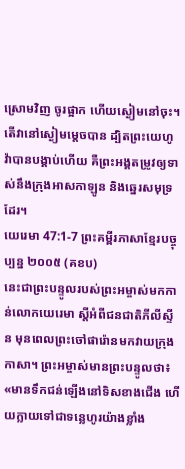ស្រោមវិញ ចូរផ្អាក ហើយស្ងៀមនៅចុះ។ តើវានៅស្ងៀមម្ដេចបាន ដ្បិតព្រះយេហូវ៉ាបានបង្គាប់ហើយ គឺព្រះអង្គតម្រូវឲ្យទាស់នឹងក្រុងអាសកាឡូន និងឆ្នេរសមុទ្រដែរ។
យេរេមា 47:1-7 ព្រះគម្ពីរភាសាខ្មែរបច្ចុប្បន្ន ២០០៥ (គខប)
នេះជាព្រះបន្ទូលរបស់ព្រះអម្ចាស់មកកាន់លោកយេរេមា ស្ដីអំពីជនជាតិភីលីស្ទីន មុនពេលព្រះចៅផារ៉ោនមកវាយក្រុងកាសា។ ព្រះអម្ចាស់មានព្រះបន្ទូលថា៖ «មានទឹកជន់ឡើងនៅទិសខាងជើង ហើយក្លាយទៅជាទន្លេហូរយ៉ាងខ្លាំង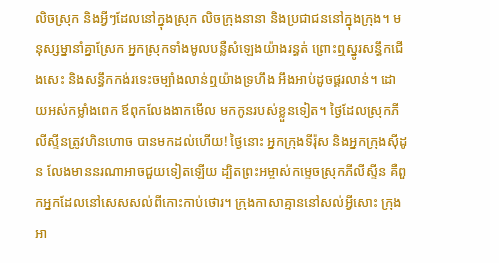លិចស្រុក និងអ្វីៗដែលនៅក្នុងស្រុក លិចក្រុងនានា និងប្រជាជននៅក្នុងក្រុង។ មនុស្សម្នានាំគ្នាស្រែក អ្នកស្រុកទាំងមូលបន្លឺសំឡេងយ៉ាងរន្ធត់ ព្រោះឮស្នូរសន្ធឹកជើងសេះ និងសន្ធឹកកង់រទេះចម្បាំងលាន់ឮយ៉ាងទ្រហឹង អឹងអាប់ដូចផ្គរលាន់។ ដោយអស់កម្លាំងពេក ឪពុកលែងងាកមើល មកកូនរបស់ខ្លួនទៀត។ ថ្ងៃដែលស្រុកភីលីស្ទីនត្រូវហិនហោច បានមកដល់ហើយ! ថ្ងៃនោះ អ្នកក្រុងទីរ៉ុស និងអ្នកក្រុងស៊ីដូន លែងមាននរណាអាចជួយទៀតឡើយ ដ្បិតព្រះអម្ចាស់កម្ទេចស្រុកភីលីស្ទីន គឺពួកអ្នកដែលនៅសេសសល់ពីកោះកាប់ថោរ។ ក្រុងកាសាគ្មាននៅសល់អ្វីសោះ ក្រុងអា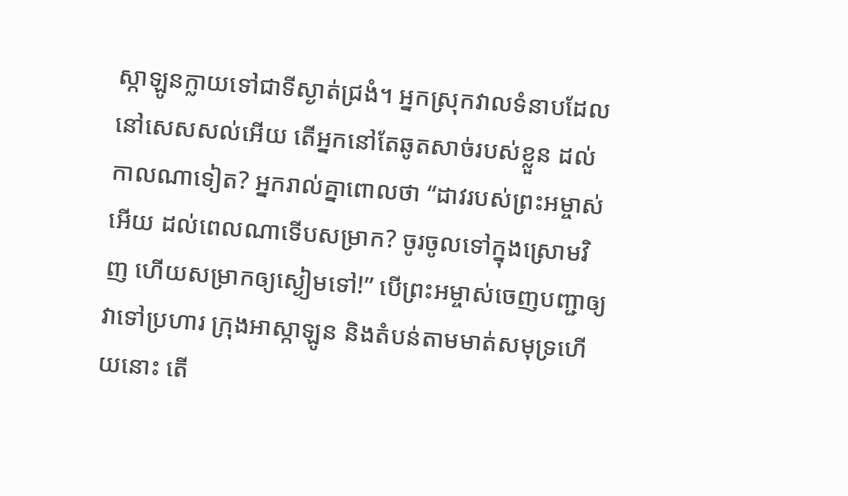ស្កាឡូនក្លាយទៅជាទីស្ងាត់ជ្រងំ។ អ្នកស្រុកវាលទំនាបដែលនៅសេសសល់អើយ តើអ្នកនៅតែឆូតសាច់របស់ខ្លួន ដល់កាលណាទៀត? អ្នករាល់គ្នាពោលថា “ដាវរបស់ព្រះអម្ចាស់អើយ ដល់ពេលណាទើបសម្រាក? ចូរចូលទៅក្នុងស្រោមវិញ ហើយសម្រាកឲ្យស្ងៀមទៅ!” បើព្រះអម្ចាស់ចេញបញ្ជាឲ្យវាទៅប្រហារ ក្រុងអាស្កាឡូន និងតំបន់តាមមាត់សមុទ្រហើយនោះ តើ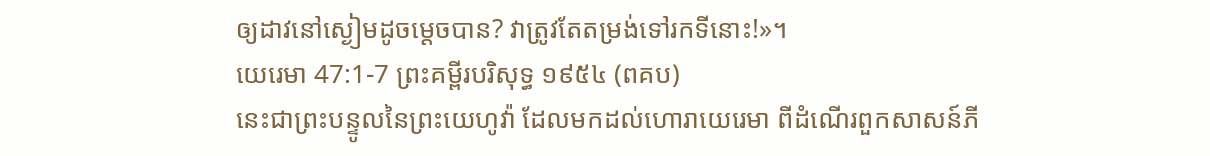ឲ្យដាវនៅស្ងៀមដូចម្ដេចបាន? វាត្រូវតែតម្រង់ទៅរកទីនោះ!»។
យេរេមា 47:1-7 ព្រះគម្ពីរបរិសុទ្ធ ១៩៥៤ (ពគប)
នេះជាព្រះបន្ទូលនៃព្រះយេហូវ៉ា ដែលមកដល់ហោរាយេរេមា ពីដំណើរពួកសាសន៍ភី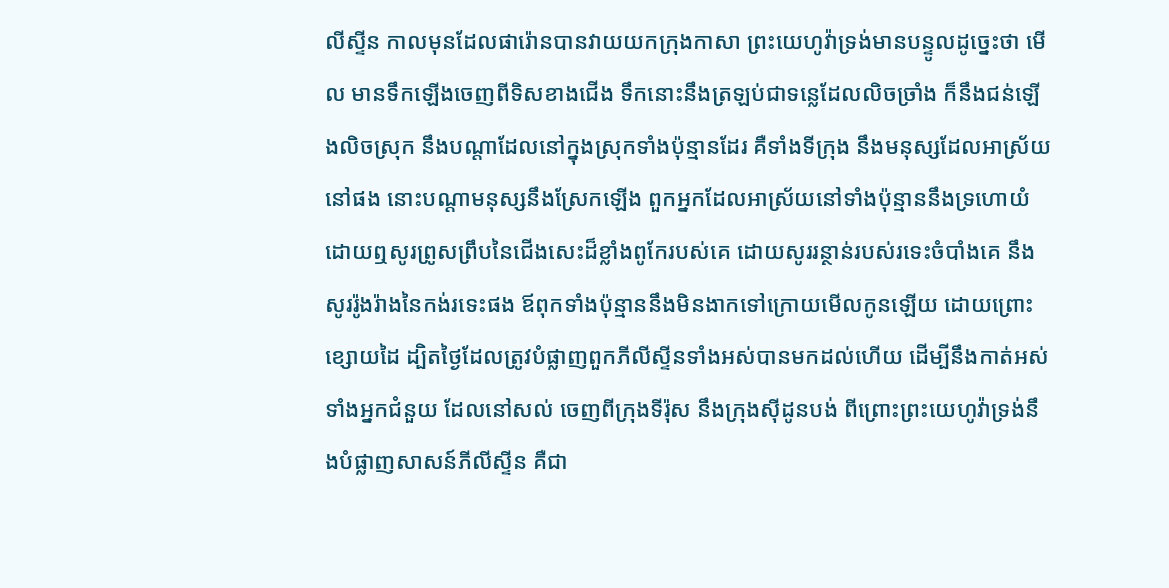លីស្ទីន កាលមុនដែលផារ៉ោនបានវាយយកក្រុងកាសា ព្រះយេហូវ៉ាទ្រង់មានបន្ទូលដូច្នេះថា មើល មានទឹកឡើងចេញពីទិសខាងជើង ទឹកនោះនឹងត្រឡប់ជាទន្លេដែលលិចច្រាំង ក៏នឹងជន់ឡើងលិចស្រុក នឹងបណ្តាដែលនៅក្នុងស្រុកទាំងប៉ុន្មានដែរ គឺទាំងទីក្រុង នឹងមនុស្សដែលអាស្រ័យនៅផង នោះបណ្តាមនុស្សនឹងស្រែកឡើង ពួកអ្នកដែលអាស្រ័យនៅទាំងប៉ុន្មាននឹងទ្រហោយំ ដោយឮសូរព្រូសព្រឹបនៃជើងសេះដ៏ខ្លាំងពូកែរបស់គេ ដោយសូររន្ថាន់របស់រទេះចំបាំងគេ នឹងសូររ៉ូងរ៉ាងនៃកង់រទេះផង ឪពុកទាំងប៉ុន្មាននឹងមិនងាកទៅក្រោយមើលកូនឡើយ ដោយព្រោះខ្សោយដៃ ដ្បិតថ្ងៃដែលត្រូវបំផ្លាញពួកភីលីស្ទីនទាំងអស់បានមកដល់ហើយ ដើម្បីនឹងកាត់អស់ទាំងអ្នកជំនួយ ដែលនៅសល់ ចេញពីក្រុងទីរ៉ុស នឹងក្រុងស៊ីដូនបង់ ពីព្រោះព្រះយេហូវ៉ាទ្រង់នឹងបំផ្លាញសាសន៍ភីលីស្ទីន គឺជា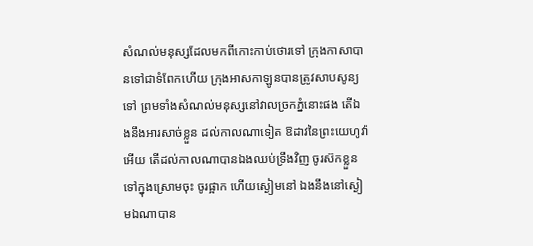សំណល់មនុស្សដែលមកពីកោះកាប់ថោរទៅ ក្រុងកាសាបានទៅជាទំពែកហើយ ក្រុងអាសកាឡូនបានត្រូវសាបសូន្យទៅ ព្រមទាំងសំណល់មនុស្សនៅវាលច្រកភ្នំនោះផង តើឯងនឹងអារសាច់ខ្លួន ដល់កាលណាទៀត ឱដាវនៃព្រះយេហូវ៉ាអើយ តើដល់កាលណាបានឯងឈប់ទ្រឹងវិញ ចូរស៊កខ្លួនទៅក្នុងស្រោមចុះ ចូរផ្អាក ហើយស្ងៀមនៅ ឯងនឹងនៅស្ងៀមឯណាបាន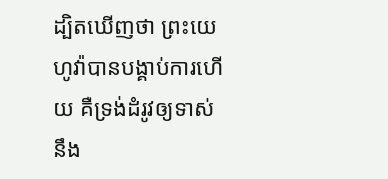ដ្បិតឃើញថា ព្រះយេហូវ៉ាបានបង្គាប់ការហើយ គឺទ្រង់ដំរូវឲ្យទាស់នឹង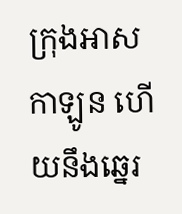ក្រុងអាសកាឡូន ហើយនឹងឆ្នេរ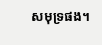សមុទ្រផង។